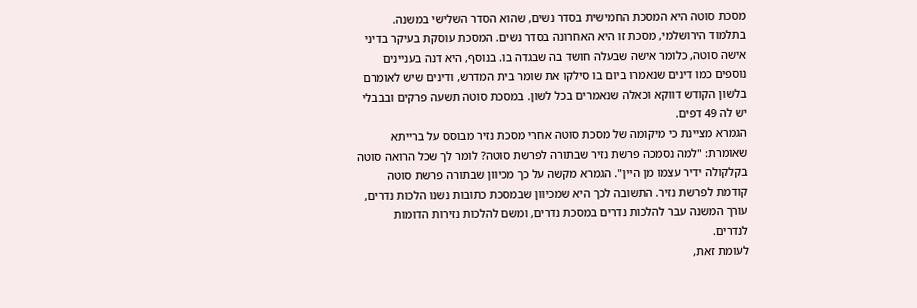מסכת סוטה היא המסכת החמישית בסדר נשים, שהוא הסדר השלישי במשנה. בתלמוד הירושלמי, מסכת זו היא האחרונה בסדר נשים. המסכת עוסקת בעיקר בדיני אישה סוטה, כלומר אישה שבעלה חושד בה שבגדה בו. בנוסף, היא דנה בעניינים נוספים כמו דינים שנאמרו ביום בו סילקו את שומר בית המדרש, ודינים שיש לאומרם בלשון הקודש דווקא וכאלה שנאמרים בכל לשון. במסכת סוטה תשעה פרקים ובבבלי יש לה 49 דפים.
הגמרא מציינת כי מיקומה של מסכת סוטה אחרי מסכת נזיר מבוסס על ברייתא שאומרת: "למה נסמכה פרשת נזיר שבתורה לפרשת סוטה? לומר לך שכל הרואה סוטה בקלקולה ידיר עצמו מן היין". הגמרא מקשה על כך מכיוון שבתורה פרשת סוטה קודמת לפרשת נזיר. התשובה לכך היא שמכיוון שבמסכת כתובות נשנו הלכות נדרים, עורך המשנה עבר להלכות נדרים במסכת נדרים, ומשם להלכות נזירות הדומות לנדרים.
לעומת זאת,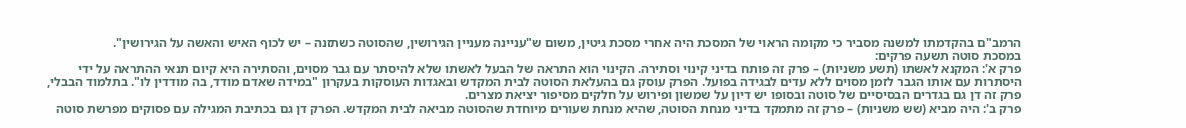הרמב"ם בהקדמתו למשנה מסביר כי מקומה הראוי של המסכת היה אחרי מסכת גיטין, משום ש"עניינה מעניין הגירושין, שהסוטה כשתזנה – יש לכוף האיש והאשה על הגירושין".
במסכת סוטה תשעה פרקים:
פרק א': המקנא לאשתו (תשע משניות) – פרק זה פותח בדיני קינוי וסתירה. הקינוי הוא התראה של הבעל לאשתו שלא להיסתר עם גבר מסוים, והסתירה היא קיום תנאי ההתראה על ידי היסתרות עם אותו הגבר לזמן מסוים ללא עדים לבגידה בפועל. הפרק עוסק גם בהעלאת הסוטה לבית המקדש ובאגדות העוסקות בעקרון "במידה שאדם מודד, בה מודדין לו". בתלמוד הבבלי, פרק זה דן גם בגדרים הבסיסיים של סוטה ובסופו יש דיון על שמשון ופירוש על חלקים מסיפור יציאת מצרים.
פרק ב': היה מביא (שש משניות) – פרק זה מתמקד בדיני מנחת הסוטה, שהיא מנחת שעורים מיוחדת שהסוטה מביאה לבית המקדש. הפרק דן גם בכתיבת המגילה עם פסוקים מפרשת סוטה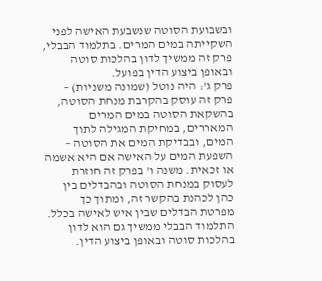ובשבועת הסוטה שנשבעת האישה לפני השקייתה במים המרים. בתלמוד הבבלי, פרק זה ממשיך לדון בהלכות סוטה ובאופן ביצוע הדין בפועל.
פרק ג': היה נוטל (שמונה משניות) – פרק זה עוסק בהקרבת מנחת הסוטה, בהשקאת הסוטה במים המרים המאררים, במחיקת המגילה לתוך המים, ובבדיקת המים את הסוטה – השפעת המים על האישה אם היא אשמה או זכאית. משנה ו' בפרק זה חוזרת לעסוק במנחת הסוטה ובהבדלים בין כהן לכהנת בהקשר זה, ומתוך כך מפרטת הבדלים שבין איש לאישה בכלל. התלמוד הבבלי ממשיך גם הוא לדון בהלכות סוטה ובאופן ביצוע הדין.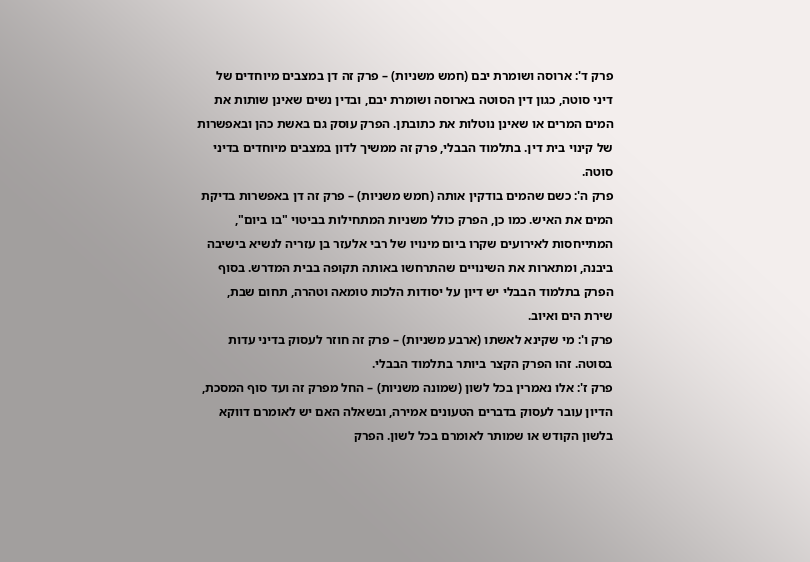פרק ד': ארוסה ושומרת יבם (חמש משניות) – פרק זה דן במצבים מיוחדים של דיני סוטה, כגון דין הסוטה בארוסה ושומרת יבם, ובדין נשים שאינן שותות את המים המרים או שאינן נוטלות את כתובתן. הפרק עוסק גם באשת כהן ובאפשרות של קינוי בית דין. בתלמוד הבבלי, פרק זה ממשיך לדון במצבים מיוחדים בדיני סוטה.
פרק ה': כשם שהמים בודקין אותה (חמש משניות) – פרק זה דן באפשרות בדיקת המים את האיש. כמו כן, הפרק כולל משניות המתחילות בביטוי "בו ביום", המתייחסות לאירועים שקרו ביום מינויו של רבי אלעזר בן עזריה לנשיא בישיבה ביבנה, ומתארות את השינויים שהתרחשו באותה תקופה בבית המדרש. בסוף הפרק בתלמוד הבבלי יש דיון על יסודות הלכות טומאה וטהרה, תחום שבת, שירת הים ואיוב.
פרק ו': מי שקינא לאשתו (ארבע משניות) – פרק זה חוזר לעסוק בדיני עדות בסוטה. זהו הפרק הקצר ביותר בתלמוד הבבלי.
פרק ז': אלו נאמרין בכל לשון (שמונה משניות) – החל מפרק זה ועד סוף המסכת, הדיון עובר לעסוק בדברים הטעונים אמירה, ובשאלה האם יש לאומרם דווקא בלשון הקודש או שמותר לאומרם בכל לשון. הפרק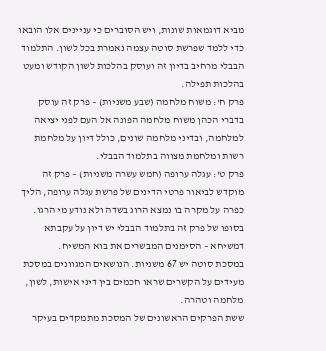מביא דוגמאות שונות, ויש הסוברים כי עניינים אלו הובאו כדי ללמד שפרשת סוטה עצמה נאמרת בכל לשון. התלמוד הבבלי מרחיב בדיון זה ועוסק בהלכות לשון הקודש ומעט בהלכות תפילה.
פרק ח': משוח מלחמה (שבע משניות) – פרק זה עוסק בדברי הכהן משוח מלחמה הפונה אל העם לפני יציאה למלחמה, ובדיני מלחמה שונים, כולל דיון על מלחמת רשות ומלחמת מצווה בתלמוד הבבלי.
פרק ט': עגלה ערופה (חמש עשרה משניות) – פרק זה מוקדש לביאור פרטי הדינים של פרשת עגלה ערופה, הליך כפרה על מקרה בו נמצא הרוג בשדה ולא נודע מי הרגו. בסופו של פרק זה בתלמוד הבבלי יש דיון על עקבתא דמשיחא – הסימנים המבשרים את בוא המשיח.
במסכת סוטה יש 67 משניות. הנושאים המגוונים במסכת מעידים על הקשרים שראו חכמים בין דיני אישות, לשון, מלחמה וטהרה.
ששת הפרקים הראשונים של המסכת מתמקדים בעיקר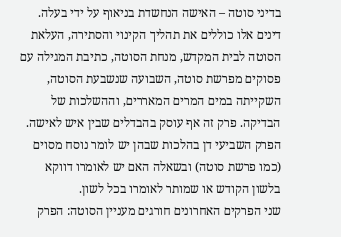בדיני סוטה – האישה הנחשדת בניאוף על ידי בעלה. דינים אלו כוללים את תהליך הקינוי והסתירה, העלאת הסוטה לבית המקדש, מנחת הסוטה, כתיבת המגילה עם פסוקים מפרשת סוטה, השבועה שנשבעת הסוטה, השקייתה במים המרים המאררים, וההשלכות של הבדיקה. פרק זה אף עוסק בהבדלים שבין איש לאישה.
הפרק השביעי דן בהלכות שבהן יש לומר נוסח מסוים (כמו פרשת סוטה) ובשאלה האם יש לאומרו דווקא בלשון הקודש או שמותר לאומרו בכל לשון.
שני הפרקים האחרונים חורגים מעניין הסוטה: הפרק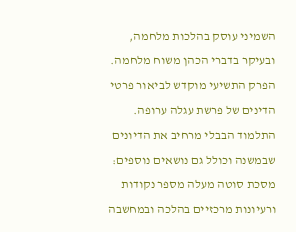השמיני עוסק בהלכות מלחמה, ובעיקר בדברי הכהן משוח מלחמה. הפרק התשיעי מוקדש לביאור פרטי הדינים של פרשת עגלה ערופה.
התלמוד הבבלי מרחיב את הדיונים שבמשנה וכולל גם נושאים נוספים:
מסכת סוטה מעלה מספר נקודות ורעיונות מרכזיים בהלכה ובמחשבה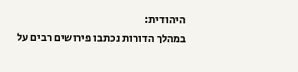היהודית:
במהלך הדורות נכתבו פירושים רבים על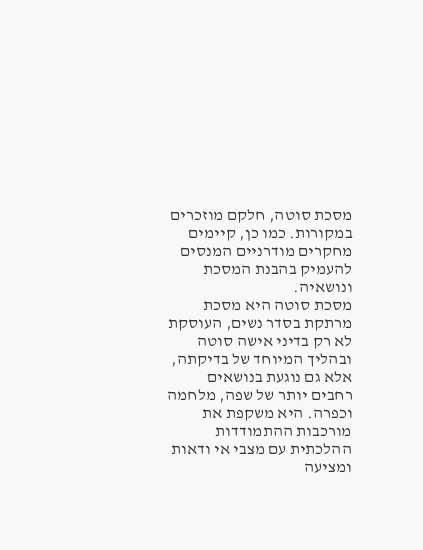מסכת סוטה, חלקם מוזכרים במקורות. כמו כן, קיימים מחקרים מודרניים המנסים להעמיק בהבנת המסכת ונושאיה.
מסכת סוטה היא מסכת מרתקת בסדר נשים, העוסקת לא רק בדיני אישה סוטה ובהליך המיוחד של בדיקתה, אלא גם נוגעת בנושאים רחבים יותר של שפה, מלחמה וכפרה. היא משקפת את מורכבות ההתמודדות ההלכתית עם מצבי אי ודאות ומציעה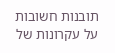תובנות חשובות על עקרונות של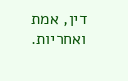דין, אמת ואחריות.